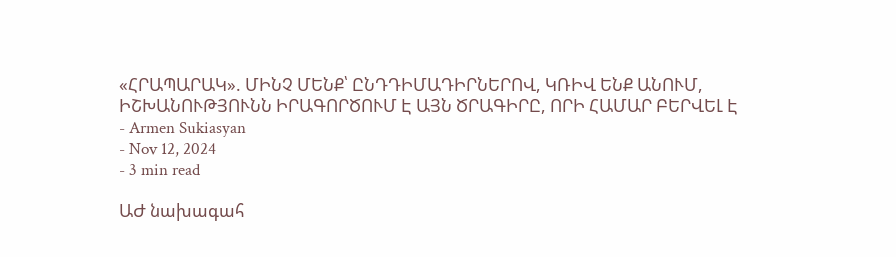«ՀՐԱՊԱՐԱԿ». ՄԻՆՉ ՄԵՆՔ՝ ԸՆԴԴԻՄԱԴԻՐՆԵՐՈՎ, ԿՌԻՎ ԵՆՔ ԱՆՈՒՄ, ԻՇԽԱՆՈՒԹՅՈՒՆՆ ԻՐԱԳՈՐԾՈՒՄ Է ԱՅՆ ԾՐԱԳԻՐԸ, ՈՐԻ ՀԱՄԱՐ ԲԵՐՎԵԼ Է
- Armen Sukiasyan
- Nov 12, 2024
- 3 min read

ԱԺ նախագահ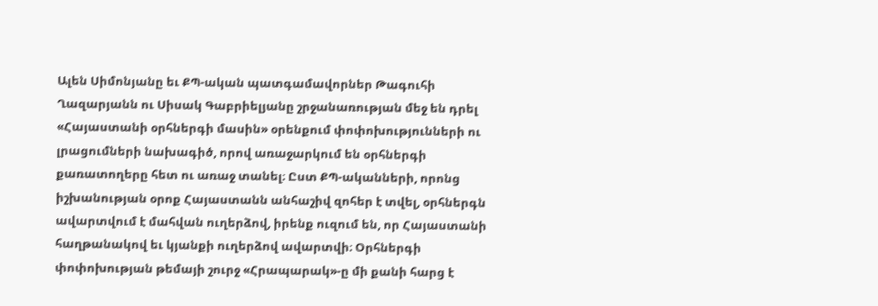Ալեն Սիմոնյանը եւ ՔՊ-ական պատգամավորներ Թագուհի Ղազարյանն ու Սիսակ Գաբրիելյանը շրջանառության մեջ են դրել «Հայաստանի օրհներգի մասին» օրենքում փոփոխությունների ու լրացումների նախագիծ, որով առաջարկում են օրհներգի քառատողերը հետ ու առաջ տանել։ Ըստ ՔՊ-ականների, որոնց իշխանության օրոք Հայաստանն անհաշիվ զոհեր է տվել, օրհներգն ավարտվում է մահվան ուղերձով, իրենք ուզում են, որ Հայաստանի հաղթանակով եւ կյանքի ուղերձով ավարտվի։ Օրհներգի փոփոխության թեմայի շուրջ «Հրապարակ»-ը մի քանի հարց է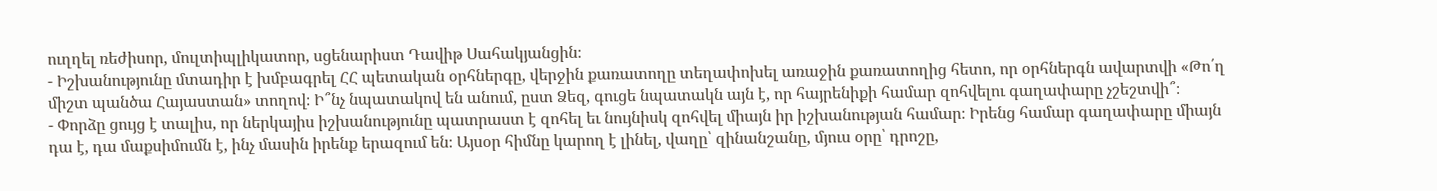ուղղել ռեժիսոր, մուլտիպլիկատոր, սցենարիստ Դավիթ Սահակյանցին։
- Իշխանությունը մտադիր է խմբագրել ՀՀ պետական օրհներգը, վերջին քառատողը տեղափոխել առաջին քառատողից հետո, որ օրհներգն ավարտվի «Թո՛ղ միշտ պանծա Հայաստան» տողով։ Ի՞նչ նպատակով են անում, ըստ Ձեզ, գուցե նպատակն այն է, որ հայրենիքի համար զոհվելու գաղափարը չշեշտվի՞։
- Փորձը ցույց է տալիս, որ ներկայիս իշխանությունը պատրաստ է զոհել եւ նույնիսկ զոհվել միայն իր իշխանության համար։ Իրենց համար գաղափարը միայն դա է, դա մաքսիմումն է, ինչ մասին իրենք երազում են։ Այսօր հիմնը կարող է լինել, վաղը՝ զինանշանը, մյուս օրը՝ դրոշը,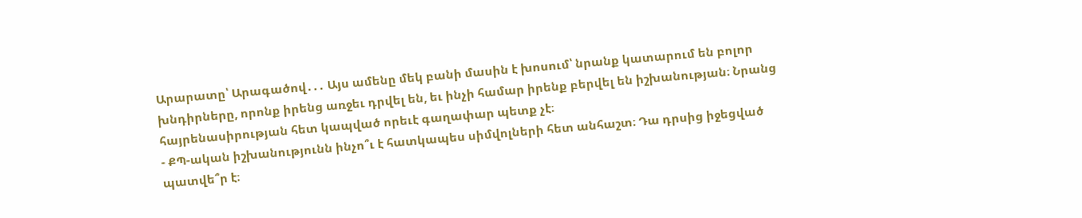Արարատը՝ Արագածով․․․ Այս ամենը մեկ բանի մասին է խոսում՝ նրանք կատարում են բոլոր խնդիրները, որոնք իրենց առջեւ դրվել են, եւ ինչի համար իրենք բերվել են իշխանության։ Նրանց հայրենասիրության հետ կապված որեւէ գաղափար պետք չէ։
- ՔՊ-ական իշխանությունն ինչո՞ւ է հատկապես սիմվոլների հետ անհաշտ։ Դա դրսից իջեցված պատվե՞ր է։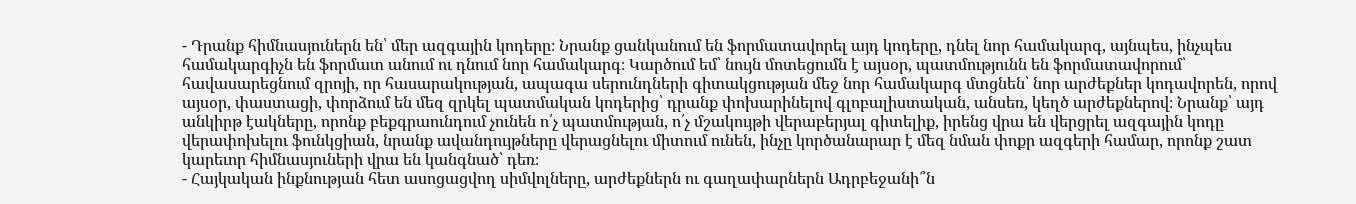- Դրանք հիմնասյուներն են՝ մեր ազգային կոդերը։ Նրանք ցանկանում են ֆորմատավորել այդ կոդերը, դնել նոր համակարգ, այնպես, ինչպես համակարգիչն են ֆորմատ անում ու դնում նոր համակարգ։ Կարծում եմ՝ նույն մոտեցումն է այսօր, պատմությունն են ֆորմատավորում՝ հավասարեցնում զրոյի, որ հասարակության, ապագա սերունդների գիտակցության մեջ նոր համակարգ մտցնեն՝ նոր արժեքներ կոդավորեն, որով այսօր, փաստացի, փորձում են մեզ զրկել պատմական կոդերից՝ դրանք փոխարինելով գլոբալիստական, անսեռ, կեղծ արժեքներով։ Նրանք՝ այդ անկիրթ էակները, որոնք բեքգրաունդում չունեն ո՛չ պատմության, ո՛չ մշակույթի վերաբերյալ գիտելիք, իրենց վրա են վերցրել ազգային կոդը վերափոխելու ֆունկցիան, նրանք ավանդույթները վերացնելու միտում ունեն, ինչը կործանարար է մեզ նման փոքր ազգերի համար, որոնք շատ կարեւոր հիմնասյուների վրա են կանգնած՝ դեռ։
- Հայկական ինքնության հետ ասոցացվող սիմվոլները, արժեքներն ու գաղափարներն Ադրբեջանի՞ն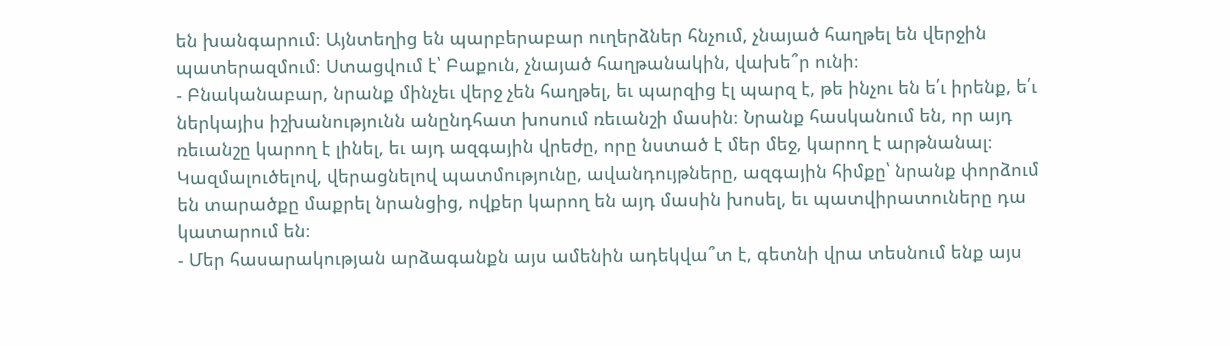են խանգարում։ Այնտեղից են պարբերաբար ուղերձներ հնչում, չնայած հաղթել են վերջին պատերազմում։ Ստացվում է՝ Բաքուն, չնայած հաղթանակին, վախե՞ր ունի։
- Բնականաբար, նրանք մինչեւ վերջ չեն հաղթել, եւ պարզից էլ պարզ է, թե ինչու են ե՛ւ իրենք, ե՛ւ ներկայիս իշխանությունն անընդհատ խոսում ռեւանշի մասին։ Նրանք հասկանում են, որ այդ ռեւանշը կարող է լինել, եւ այդ ազգային վրեժը, որը նստած է մեր մեջ, կարող է արթնանալ։ Կազմալուծելով, վերացնելով պատմությունը, ավանդույթները, ազգային հիմքը՝ նրանք փորձում են տարածքը մաքրել նրանցից, ովքեր կարող են այդ մասին խոսել, եւ պատվիրատուները դա կատարում են։
- Մեր հասարակության արձագանքն այս ամենին ադեկվա՞տ է, գետնի վրա տեսնում ենք այս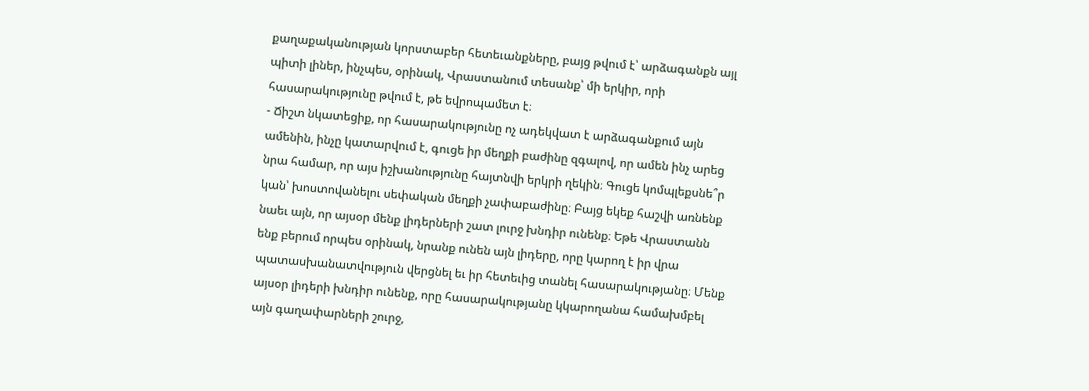քաղաքականության կորստաբեր հետեւանքները, բայց թվում է՝ արձագանքն այլ պիտի լիներ, ինչպես, օրինակ, Վրաստանում տեսանք՝ մի երկիր, որի հասարակությունը թվում է, թե եվրոպամետ է։
- Ճիշտ նկատեցիք, որ հասարակությունը ոչ ադեկվատ է արձագանքում այն ամենին, ինչը կատարվում է, գուցե իր մեղքի բաժինը զգալով, որ ամեն ինչ արեց նրա համար, որ այս իշխանությունը հայտնվի երկրի ղեկին։ Գուցե կոմպլեքսնե՞ր կան՝ խոստովանելու սեփական մեղքի չափաբաժինը։ Բայց եկեք հաշվի առնենք նաեւ այն, որ այսօր մենք լիդերների շատ լուրջ խնդիր ունենք։ Եթե Վրաստանն ենք բերում որպես օրինակ, նրանք ունեն այն լիդերը, որը կարող է իր վրա պատասխանատվություն վերցնել եւ իր հետեւից տանել հասարակությանը։ Մենք այսօր լիդերի խնդիր ունենք, որը հասարակությանը կկարողանա համախմբել այն գաղափարների շուրջ,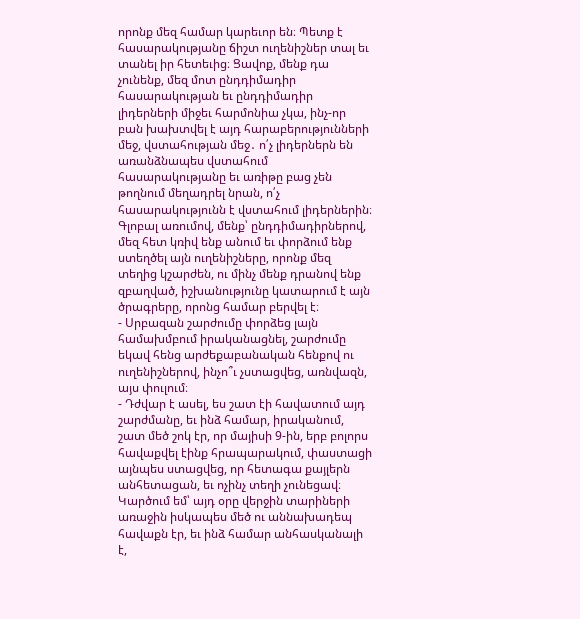որոնք մեզ համար կարեւոր են։ Պետք է հասարակությանը ճիշտ ուղենիշներ տալ եւ տանել իր հետեւից։ Ցավոք, մենք դա չունենք, մեզ մոտ ընդդիմադիր հասարակության եւ ընդդիմադիր լիդերների միջեւ հարմոնիա չկա, ինչ-որ բան խախտվել է այդ հարաբերությունների մեջ, վստահության մեջ․ ո՛չ լիդերներն են առանձնապես վստահում հասարակությանը եւ առիթը բաց չեն թողնում մեղադրել նրան, ո՛չ հասարակությունն է վստահում լիդերներին։ Գլոբալ առումով, մենք՝ ընդդիմադիրներով, մեզ հետ կռիվ ենք անում եւ փորձում ենք ստեղծել այն ուղենիշները, որոնք մեզ տեղից կշարժեն, ու մինչ մենք դրանով ենք զբաղված, իշխանությունը կատարում է այն ծրագրերը, որոնց համար բերվել է։
- Սրբազան շարժումը փորձեց լայն համախմբում իրականացնել, շարժումը եկավ հենց արժեքաբանական հենքով ու ուղենիշներով, ինչո՞ւ չստացվեց, առնվազն, այս փուլում։
- Դժվար է ասել, ես շատ էի հավատում այդ շարժմանը, եւ ինձ համար, իրականում, շատ մեծ շոկ էր, որ մայիսի 9-ին, երբ բոլորս հավաքվել էինք հրապարակում, փաստացի այնպես ստացվեց, որ հետագա քայլերն անհետացան, եւ ոչինչ տեղի չունեցավ։ Կարծում եմ՝ այդ օրը վերջին տարիների առաջին իսկապես մեծ ու աննախադեպ հավաքն էր, եւ ինձ համար անհասկանալի է,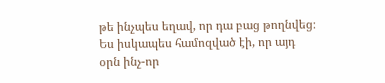թե ինչպես եղավ, որ դա բաց թողնվեց։ Ես իսկապես համոզված էի, որ այդ օրն ինչ-որ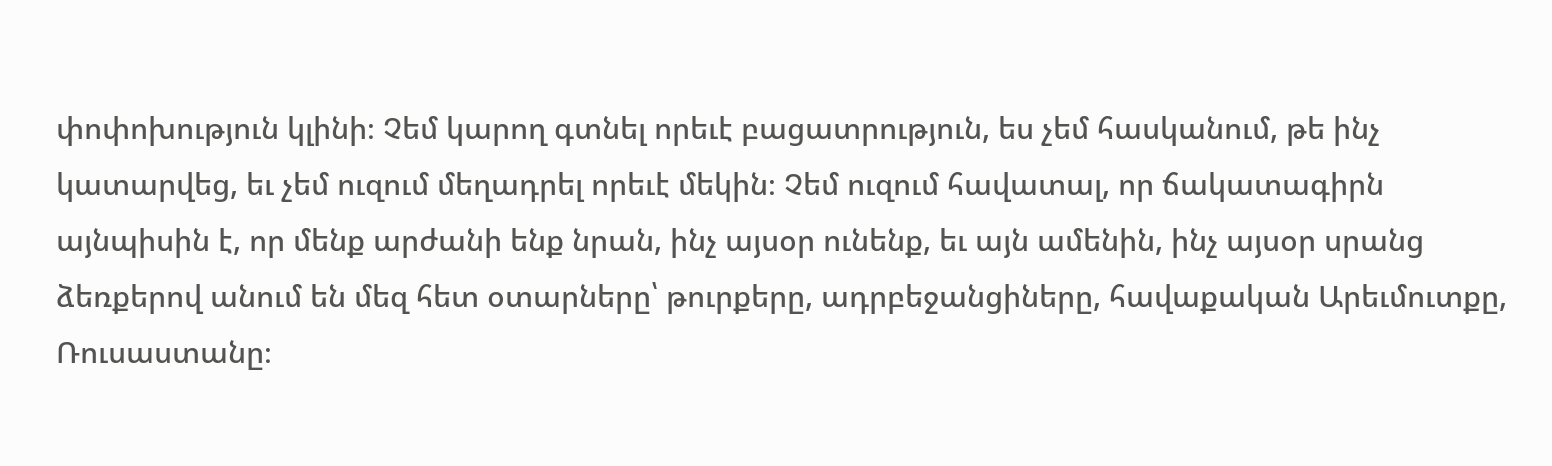փոփոխություն կլինի։ Չեմ կարող գտնել որեւէ բացատրություն, ես չեմ հասկանում, թե ինչ կատարվեց, եւ չեմ ուզում մեղադրել որեւէ մեկին։ Չեմ ուզում հավատալ, որ ճակատագիրն այնպիսին է, որ մենք արժանի ենք նրան, ինչ այսօր ունենք, եւ այն ամենին, ինչ այսօր սրանց ձեռքերով անում են մեզ հետ օտարները՝ թուրքերը, ադրբեջանցիները, հավաքական Արեւմուտքը, Ռուսաստանը։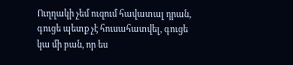Ուղղակի չեմ ուզում հավատալ դրան, գուցե պետք չէ հուսահատվել, գուցե կա մի բան, որ ես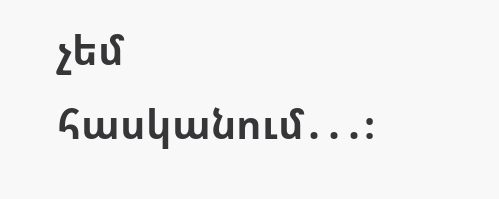չեմ հասկանում․․․։